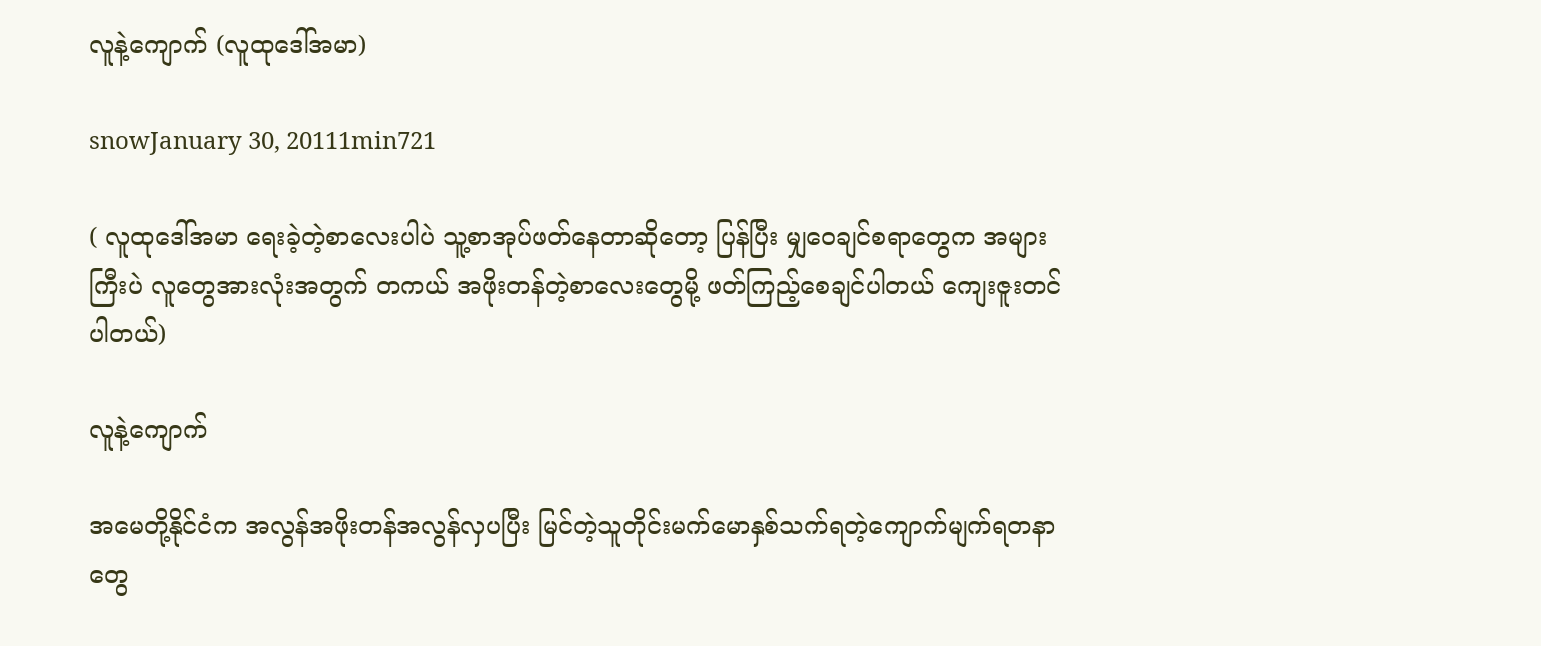လူနဲ့ကျောက် (လူထုဒေါ်အမာ)

snowJanuary 30, 20111min721

( လူထုဒေါ်အမာ ရေးခဲ့တဲ့စာလေးပါပဲ သူ့စာအုပ်ဖတ်နေတာဆိုတော့ ပြန်ပြီး မျှဝေချင်စရာတွေက အများကြီးပဲ လူတွေအားလုံးအတွက် တကယ် အဖိုးတန်တဲ့စာလေးတွေမို့ ဖတ်ကြည့်စေချင်ပါတယ် ကျေးဇူးတင်ပါတယ်)

လူနဲ့ကျောက်

အမေတို့နိုင်ငံက အလွန်အဖိုးတန်အလွန်လှပပြီး မြင်တဲ့သူတိုင်းမက်မောနှစ်သက်ရတဲ့ကျောက်မျက်ရတနာတွေ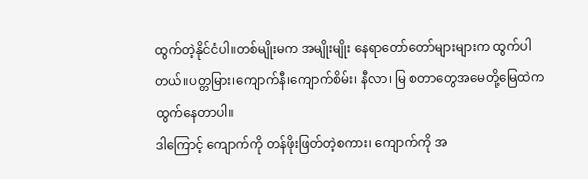ထွက်တဲ့နိုင်ငံပါ။တစ်မျိုးမက အမျိုးမျိုး နေရာတော်တော်များများက ထွက်ပါတယ်။ပတ္တမြား၊ကျောက်နီ၊ကျောက်စိမ်း၊ နီလာ၊ မြ စတာတွေအမေတို့မြေထဲက ထွက်နေတာပါ။
ဒါကြောင့် ကျောက်ကို တန်ဖိုးဖြတ်တဲ့စကား၊ ကျောက်ကို အ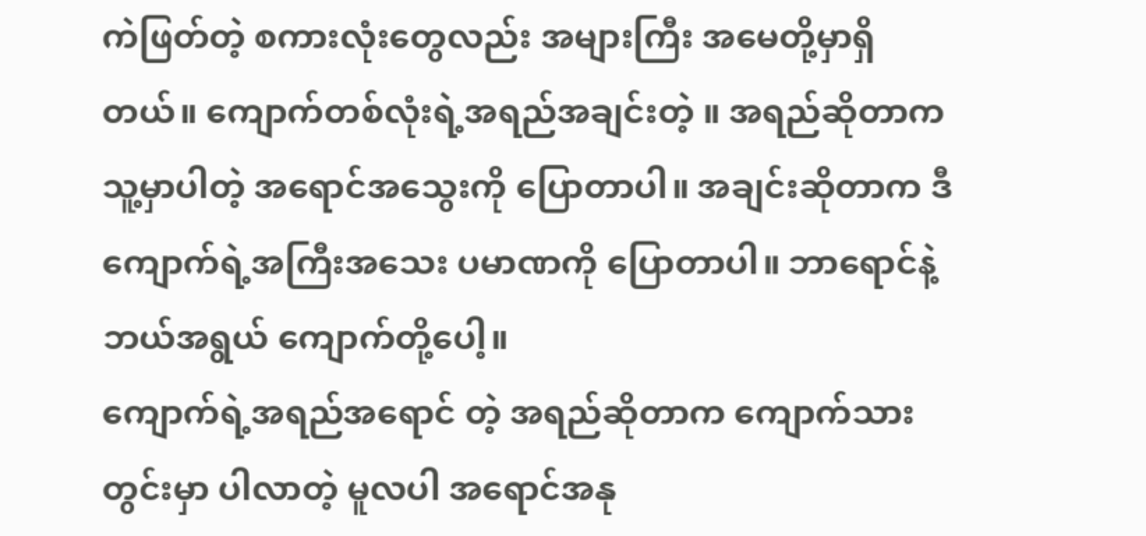ကဲဖြတ်တဲ့ စကားလုံးတွေလည်း အများကြီး အမေတို့မှာရှိတယ်။ ကျောက်တစ်လုံးရဲ့အရည်အချင်းတဲ့ ။ အရည်ဆိုတာက သူ့မှာပါတဲ့ အရောင်အသွေးကို ပြောတာပါ။ အချင်းဆိုတာက ဒီကျောက်ရဲ့အကြီးအသေး ပမာဏကို ပြောတာပါ။ ဘာရောင်နဲ့ ဘယ်အရွယ် ကျောက်တို့ပေါ့။
ကျောက်ရဲ့အရည်အရောင် တဲ့ အရည်ဆိုတာက ကျောက်သားတွင်းမှာ ပါလာတဲ့ မူလပါ အရောင်အနု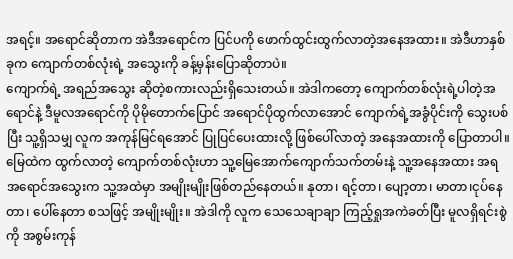အရင့်။ အရောင်ဆိုတာက အဲဒီအရောင်က ပြင်ပကို ဖောက်ထွင်းထွက်လာတဲ့အနေအထား။ အဲဒီဟာနှစ်ခုက ကျောက်တစ်လုံးရဲ့ အသွေးကို ခန့်မှန်းပြောဆိုတာပဲ။
ကျောက်ရဲ့ အရည်အသွေး ဆိုတဲ့စကားလည်းရှိသေးတယ်။ အဲဒါကတော့ ကျောက်တစ်လုံးရဲ့ပါတဲ့အရောင်နဲ့ ဒီမူလအရောင်ကို ပိုမိုတောက်ပြောင် အရောင်ပိုထွက်လာအောင် ကျောက်ရဲ့အခွံပိုင်းကို သွေးပစ်ပြီး သူ့ရှိသမျှ လူက အကုန်မြင်ရအောင် ပြုပြင်ပေးထားလို့ ဖြစ်ပေါ်လာတဲ့ အနေအထားကို ပြောတာပါ။
မြေထဲက ထွက်လာတဲ့ ကျောက်တစ်လုံးဟာ သူ့မြေအောက်ကျောက်သက်တမ်းနဲ့ သူ့အနေအထား အရ အရောင်အသွေးက သူ့အထဲမှာ အမျိုးမျိုးဖြစ်တည်နေတယ်။ နုတာ၊ ရင့်တာ၊ ပျော့တာ၊ မာတာ၊ငုပ်နေတာ၊ ပေါ်နေတာ စသဖြင့် အမျိုးမျိုး။ အဲဒါကို လူက သေသေချာချာ ကြည့်ရှုအကဲခတ်ပြီး မူလရှိရင်းစွဲကို အစွမ်းကုန်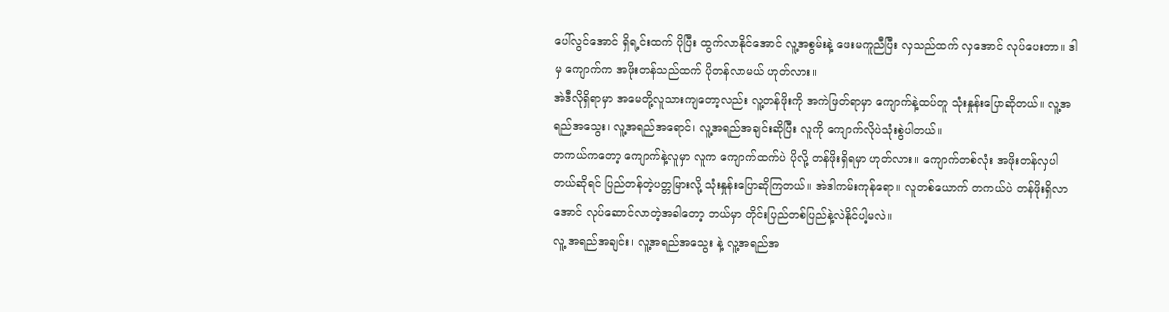ပေါ်လွင်အောင် ရှိရ့င်းထက် ပိုပြီး ထွက်လာနိုင်အောင် လူ့အစွမ်းနဲ့ ဖေးမကူညီပြီး လှသည်ထက် လှအောင် လုပ်ပေးတာ။ ဒါမှ ကျောက်က အဖိုးတန်သည်ထက် ပိုတန်လာမယ် ဟုတ်လား။
အဲဒီလိုရှိရာမှာ အမေတို့လူသားကျတော့လည်း လူ့တန်ဖိုးကို အကဲဖြတ်ရာမှာ ကျောက်နဲ့ထပ်တူ သုံးနှုန်းပြောဆိုတယ်။ လူ့အရည်အသွေး၊ လူ့အရည်အရောင်၊ လူ့အရည်အချင်းဆိုပြီး လူကို ကျောက်လိုပဲသုံးစွဲပါတယ်။
တကယ်ကတော့ ကျောက်နဲ့လူမှာ လူက ကျောက်ထက်ပဲ ပိုလို့ တန်ဖိုးရှိရမှာ ဟုတ်လား။ ကျောက်တစ်လုံး အဖိုးတန်လှပါတယ်ဆိုရင် ပြည်တန်တဲ့ပတ္တမြားလို့ သုံးနှုန်းပြောဆိုကြတယ်။ အဲဒါကမ်းကုန်ရော။ လူတစ်ယောက် တကယ်ပဲ တန်ဖိုးရှိလာအောင် လုပ်ဆောင်လာတဲ့အခါတော့ ဘယ်မှာ တိုင်းပြည်တစ်ပြည်နဲ့လဲနိုင်ပါ့မလဲ။
လူ့ အရည်အချင်း၊ လူ့အရည်အသွေး နဲ့ လူ့အရည်အ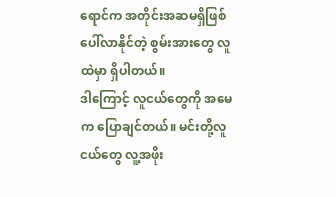ရောင်က အတိုင်းအဆမရှိဖြစ်ပေါ်လာနိုင်တဲ့ စွမ်းအားတွေ လူထဲမှာ ရှိပါတယ်။
ဒါကြောင့် လူငယ်တွေကို အမေက ပြောချင်တယ်။ မင်းတို့လူငယ်တွေ လူ့အဖိုး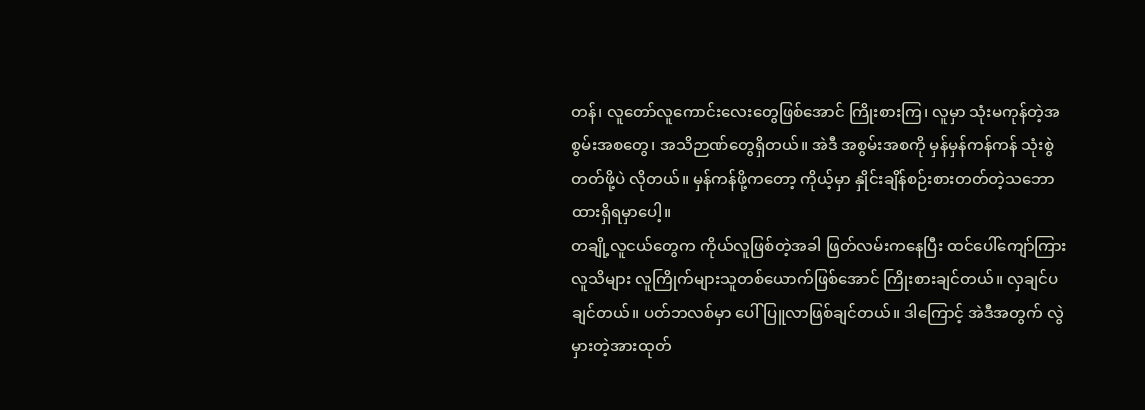တန်၊ လူတော်လူကောင်းလေးတွေဖြစ်အောင် ကြိုးစားကြ၊ လူမှာ သုံးမကုန်တဲ့အစွမ်းအစတွေ၊ အသိဉာဏ်တွေရှိတယ်။ အဲဒီ အစွမ်းအစကို မှန်မှန်ကန်ကန် သုံးစွဲတတ်ဖို့ပဲ လိုတယ်။ မှန်ကန်ဖို့ကတော့ ကိုယ့်မှာ နှိုင်းချိန်စဉ်းစားတတ်တဲ့သဘောထားရှိရမှာပေါ့။
တချို့လူငယ်တွေက ကိုယ်လူဖြစ်တဲ့အခါ ဖြတ်လမ်းကနေပြီး ထင်ပေါ်ကျော်ကြား လူသိများ လူကြိုက်များသူတစ်ယောက်ဖြစ်အောင် ကြိုးစားချင်တယ်။ လှချင်ပချင်တယ်။ ပတ်ဘလစ်မှာ ပေါ်ပြူလာဖြစ်ချင်တယ်။ ဒါကြောင့် အဲဒီအတွက် လွဲမှားတဲ့အားထုတ်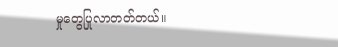မှုတွေပြုလာတတ်တယ်။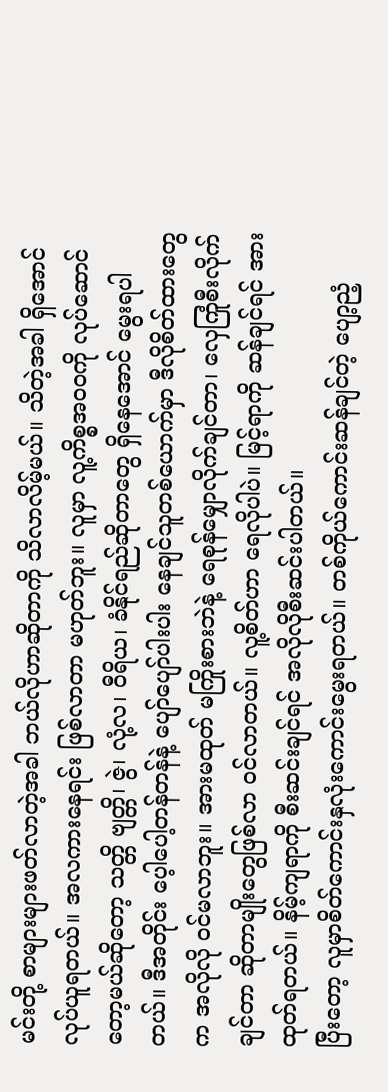မင်းတို့ စာများများဖတ်လာတဲ့အခါ ဘယ်လိုဟာဆိုတာကို သိလာလိမ့်မယ်။ သိတဲ့အခါ ရှိအောင်လုပ်ယူရတယ်။ အလကားနေရင်း ဖြစ်လာတာ မဟုတ်ဘူး။ လူမှာ လူ့ကိစ္စအဝဝကို လုပ်ဆောင်တော့မယ်ဆိုတော့ သတ္တိ ဗျတ္တိ၊ ဇွဲ၊ လုံ့လ၊ ဝီရိယ၊ ခံနိုင်ရည်ဆိုတာတွေ ရှိနေအောင် မွေးရပါတယ်။ ဒီအတိုင်း ပေ့ါပေါ့တန်တန်နဲ့ ပျော်ပျော်ပါးပါး နေချင်သူတစ်ယောက်မှာ ဒီလိုစိတ်ထားတွေက အလိုလို ဝင်မလာဘူး။ အားမထုတ် မကြိုးစားဘဲနဲ့ ရေစုန်မျှောလိုက်ချင်တာ၊ လှေကြုံစီးလိုက်ချင်တာ ဆိုတာမျိုးတွေဖြစ်လာ ဝင်လာတယ်။ လူ့စိတ်ဟာ ရေလိုပါပဲ။ မြင့်ရာကို ဆန်ချင်ရင် အားထုတ်ရတယ်။ နိမ့်ကျရာကို စီးဆင်းချင်ရင် အလိုလိုစီးဆင်းပါတယ်။
ပြီးတော့ လူမှာစိတ်ကောင်းနှလုံးကောင်းမွေးရတယ်။ တစ်ကိုယ်ကောင်းဆန်ချင်တဲ့ ပျော့ညံ့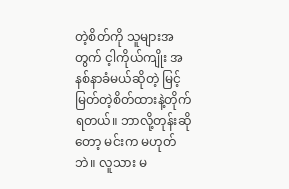တဲ့စိတ်ကို သူများအတွက် င့ါကိုယ်ကျိုး အနစ်နာခံမယ်ဆိုတဲ့ မြင့်မြတ်တဲ့စိတ်ထားနဲ့တိုက်ရတယ်။ ဘာလို့တုန်းဆိုတော့ မင်းက မဟုတ်ဘဲ။ လူသား မ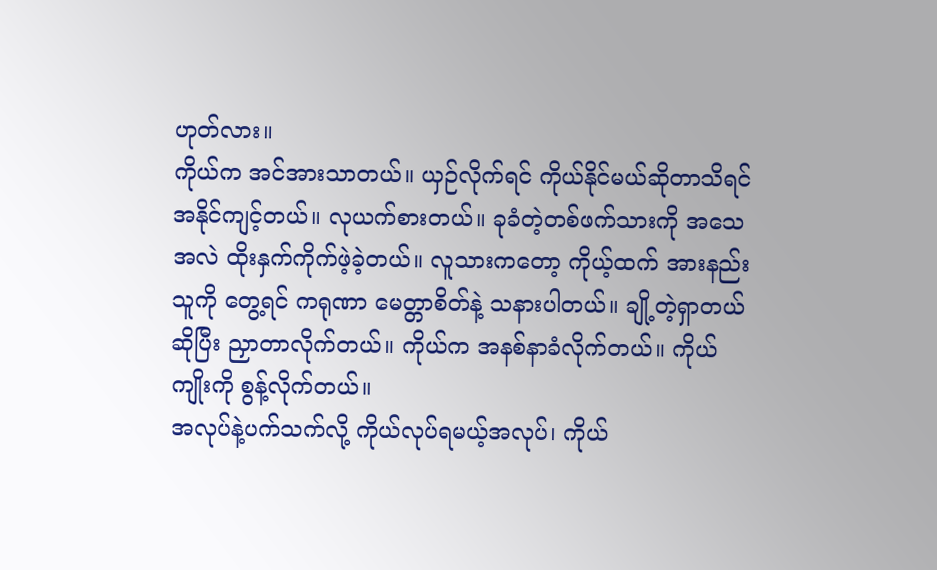ဟုတ်လား။
ကိုယ်က အင်အားသာတယ်။ ယှဉ်လိုက်ရင် ကိုယ်နိုင်မယ်ဆိုတာသိရင် အနိုင်ကျင့်တယ်။ လုယက်စားတယ်။ ခုခံတဲ့တစ်ဖက်သားကို အသေအလဲ ထိုးနှက်ကိုက်ဖဲ့ခဲ့တယ်။ လူသားကတော့ ကိုယ့်ထက် အားနည်းသူကို တွေ့ရင် ကရုဏာ မေတ္တာစိတ်နဲ့ သနားပါတယ်။ ချို့တဲ့ရှာတယ်ဆိုပြီး ညှာတာလိုက်တယ်။ ကိုယ်က အနစ်နာခံလိုက်တယ်။ ကိုယ်ကျိုးကို စွန့်လိုက်တယ်။
အလုပ်နဲ့ပက်သက်လို့ ကိုယ်လုပ်ရမယ့်အလုပ်၊ ကိုယ်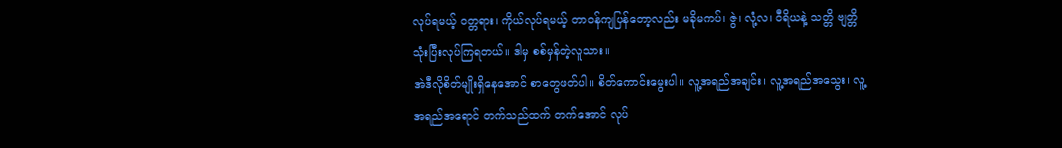လုပ်ရမယ့် ဝတ္တရား၊ ကိုယ်လုပ်ရမယ့် တာဝန်ကျပြန်တော့လည်း မခိုမကပ်၊ ဇွဲ၊ လုံ့လ၊ ဝီရိယနဲ့ သတ္တိ ဗျတ္တိ သုံးပြီးလုပ်ကြရတယ်။ ဒါမှ စစ်မှန်တဲ့လူသား။
အဲဒီလိုစိတ်မျိုးရှိနေအောင် စာတွေဖတ်ပါ။ စိတ်ကောင်းမွေးပါ။ လူ့အရည်အချင်း၊ လူ့အရည်အသွေး၊ လူ့အရည်အရောင် တက်သည်ထက် တက်အောင် လုပ်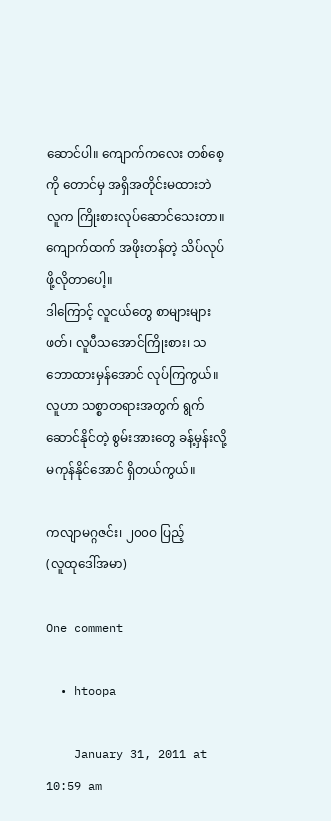ဆောင်ပါ။ ကျောက်ကလေး တစ်စေ့ကို တောင်မှ အရှိအတိုင်းမထားဘဲ လူက ကြိုးစားလုပ်ဆောင်သေးတာ။ ကျောက်ထက် အဖိုးတန်တဲ့ သိပ်လုပ်ဖို့လိုတာပေါ့။
ဒါကြောင့် လူငယ်တွေ စာများများဖတ်၊ လူပီသအောင်ကြိုးစား၊ သဘောထားမှန်အောင် လုပ်ကြကွယ်။ လူဟာ သစ္စာတရားအတွက် ရွက်ဆောင်နိုင်တဲ့ စွမ်းအားတွေ ခန့်မှန်းလို့မကုန်နိုင်အောင် ရှိတယ်ကွယ်။

ကလျာမဂ္ဂဇင်း၊ ၂၀၀ဝ ပြည့်
(လူထုဒေါ်အမာ)

One comment

  • htoopa

    January 31, 2011 at 10:59 am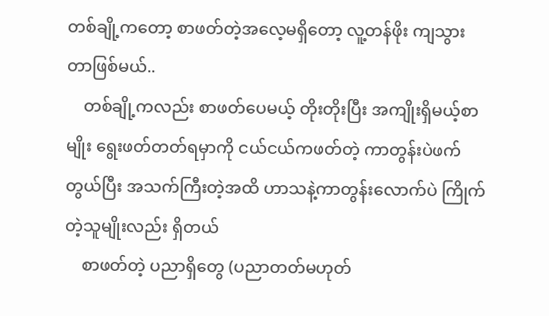တစ်ချို့ကတော့ စာဖတ်တဲ့အလေ့မရှိတော့ လူ့တန်ဖိုး ကျသွားတာဖြစ်မယ်..
    တစ်ချို့ကလည်း စာဖတ်ပေမယ့် တိုးတိုးပြီး အကျိုးရှိမယ့်စာမျိုး ရွေးဖတ်တတ်ရမှာကို ငယ်ငယ်ကဖတ်တဲ့ ကာတွန်းပဲဖက်တွယ်ပြီး အသက်ကြီးတဲ့အထိ ဟာသနဲ့ကာတွန်းလောက်ပဲ ကြိုက်တဲ့သူမျိုးလည်း ရှိတယ်
    စာဖတ်တဲ့ ပညာရှိတွေ (ပညာတတ်မဟုတ်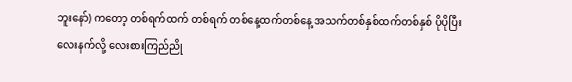ဘူးနော်) ကတော့ တစ်ရက်ထက် တစ်ရက် တစ်နေ့ထက်တစ်နေ့ အသက်တစ်နှစ်ထက်တစ်နှစ် ပိုပိုပြီး လေးနက်လို့ လေးစားကြည်ညို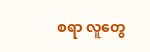စရာ လူတွေ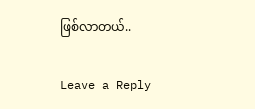ဖြစ်လာတယ်..

Leave a Reply